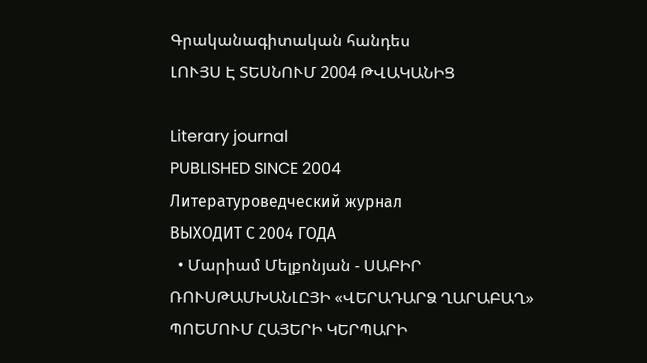Գրականագիտական հանդես
ԼՈՒՅՍ Է ՏԵՍՆՈՒՄ 2004 ԹՎԱԿԱՆԻՑ

Literary journal
PUBLISHED SINCE 2004
Литературоведческий журнал
ВЫХОДИТ С 2004 ГОДА
  • Մարիամ Մելքոնյան - ՍԱԲԻՐ ՌՈՒՍԹԱՄԽԱՆԼԸՅԻ «ՎԵՐԱԴԱՐՁ ՂԱՐԱԲԱՂ» ՊՈԵՄՈՒՄ ՀԱՅԵՐԻ ԿԵՐՊԱՐԻ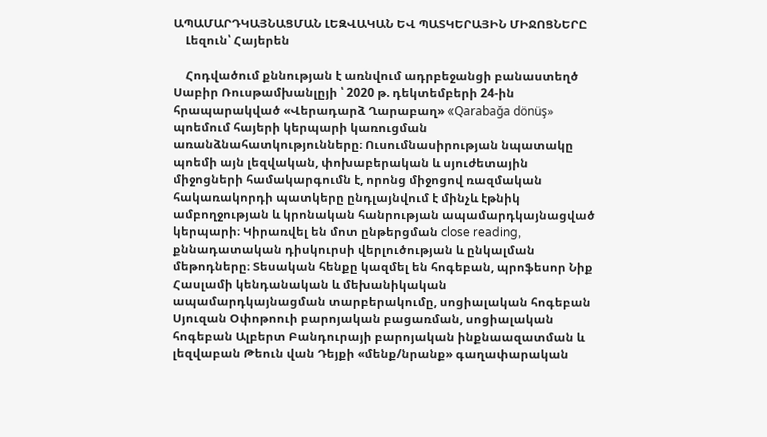ԱՊԱՄԱՐԴԿԱՅՆԱՑՄԱՆ ԼԵԶՎԱԿԱՆ ԵՎ ՊԱՏԿԵՐԱՅԻՆ ՄԻՋՈՑՆԵՐԸ
    Լեզուն՝ Հայերեն

    Հոդվածում քննության է առնվում ադրբեջանցի բանաստեղծ Սաբիր Ռուսթամխանլըյի ՝ 2020 թ. դեկտեմբերի 24-ին հրապարակված «Վերադարձ Ղարաբաղ» «Qarabağa dönüş» պոեմում հայերի կերպարի կառուցման առանձնահատկությունները։ Ուսումնասիրության նպատակը պոեմի այն լեզվական, փոխաբերական և սյուժետային միջոցների համակարգումն է, որոնց միջոցով ռազմական հակառակորդի պատկերը ընդլայնվում է մինչև էթնիկ ամբողջության և կրոնական հանրության ապամարդկայնացված կերպարի։ Կիրառվել են մոտ ընթերցման close reading, քննադատական դիսկուրսի վերլուծության և ընկալման մեթոդները։ Տեսական հենքը կազմել են հոգեբան, պրոֆեսոր Նիք Հասլամի կենդանական և մեխանիկական ապամարդկայնացման տարբերակումը, սոցիալական հոգեբան Սյուզան Օփոթոուի բարոյական բացառման, սոցիալական հոգեբան Ալբերտ Բանդուրայի բարոյական ինքնաազատման և լեզվաբան Թեուն վան Դեյքի «մենք/նրանք» գաղափարական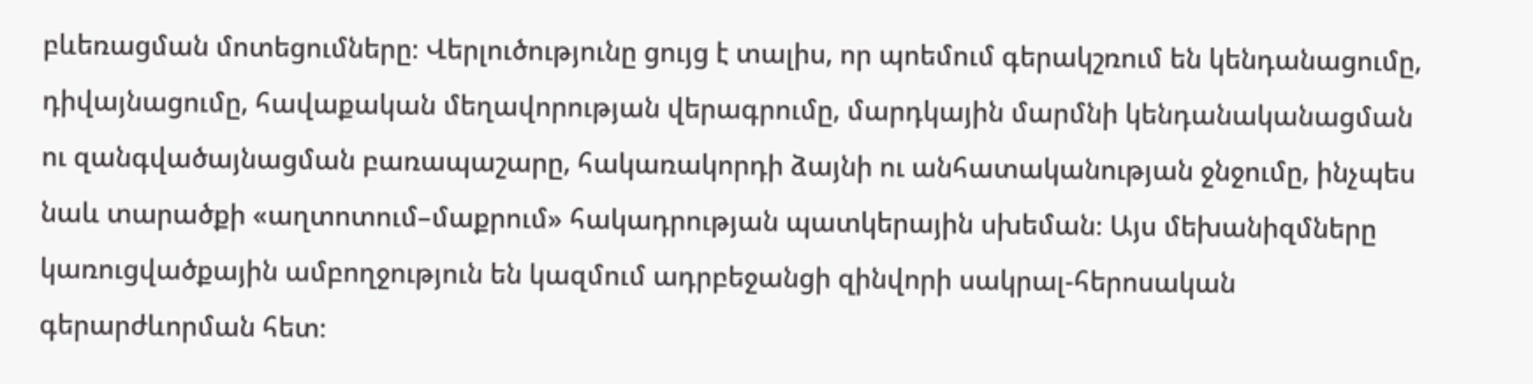բևեռացման մոտեցումները։ Վերլուծությունը ցույց է տալիս, որ պոեմում գերակշռում են կենդանացումը, դիվայնացումը, հավաքական մեղավորության վերագրումը, մարդկային մարմնի կենդանականացման ու զանգվածայնացման բառապաշարը, հակառակորդի ձայնի ու անհատականության ջնջումը, ինչպես նաև տարածքի «աղտոտում–մաքրում» հակադրության պատկերային սխեման։ Այս մեխանիզմները կառուցվածքային ամբողջություն են կազմում ադրբեջանցի զինվորի սակրալ-հերոսական գերարժևորման հետ։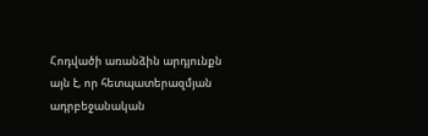Հոդվածի առանձին արդյունքն այն է, որ հետպատերազմյան ադրբեջանական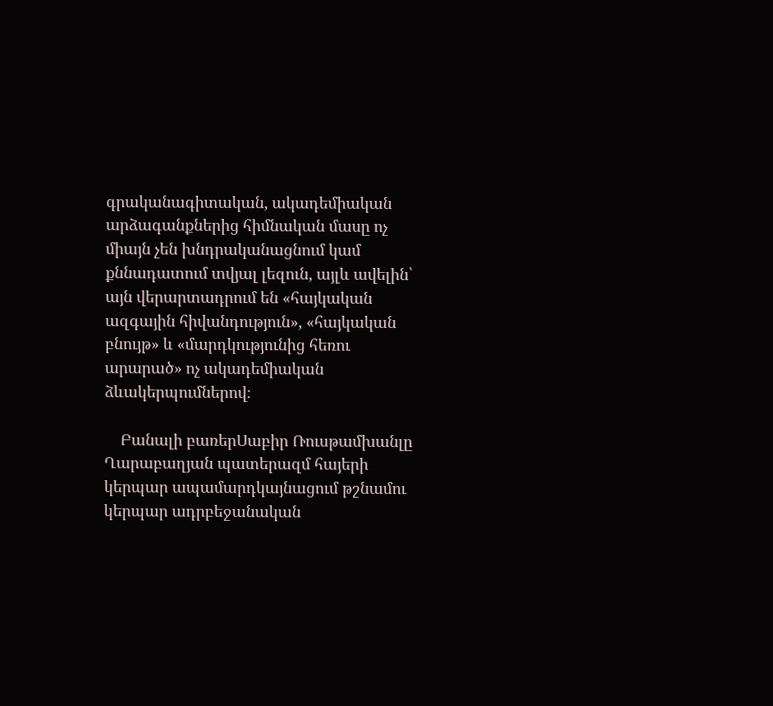գրականագիտական, ակադեմիական արձագանքներից հիմնական մասը ոչ միայն չեն խնդրականացնում կամ քննադատում տվյալ լեզուն, այլև ավելին՝ այն վերարտադրում են «հայկական ազգային հիվանդություն», «հայկական բնույթ» և «մարդկությունից հեռու արարած» ոչ ակադեմիական ձևակերպումներով։

    Բանալի բառերՍաբիր Ռուսթամխանլը Ղարաբաղյան պատերազմ հայերի կերպար ապամարդկայնացում թշնամու կերպար ադրբեջանական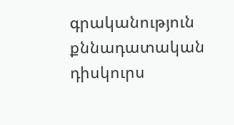գրականություն քննադատական դիսկուրս